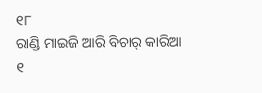୧୮
ରାଣ୍ଡି ମାଇଜି ଆରି ବିଚାର୍ କାରିଆ
୧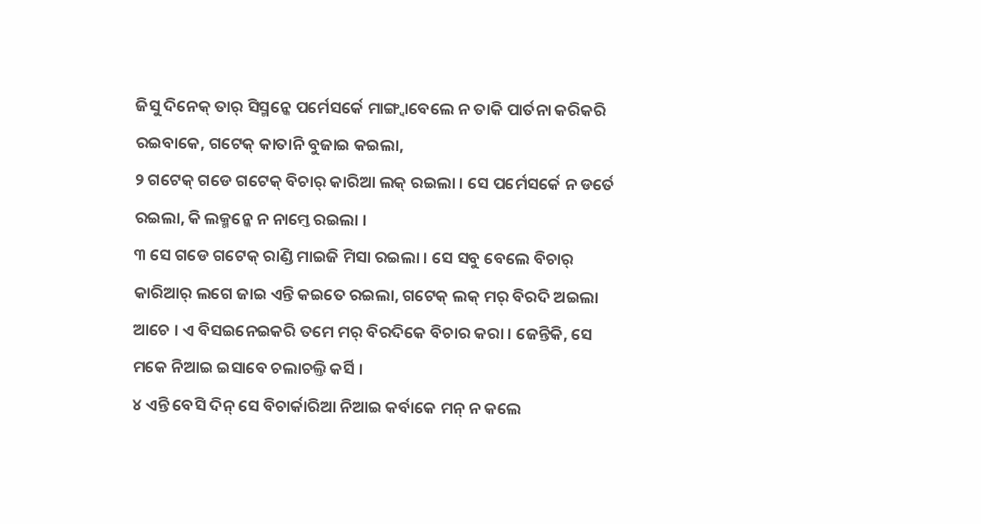ଜିସୁ ଦିନେକ୍ ତାର୍ ସିସ୍ମନ୍କେ ପର୍ମେସର୍କେ ମାଙ୍ଗ୍ବାବେଲେ ନ ତାକି ପାର୍ତନା କରିକରି ରଇବାକେ, ଗଟେକ୍ କାତାନି ବୁଜାଇ କଇଲା,
୨ ଗଟେକ୍ ଗଡେ ଗଟେକ୍ ବିଚାର୍ କାରିଆ ଲକ୍ ରଇଲା । ସେ ପର୍ମେସର୍କେ ନ ଡର୍ତେ ରଇଲା, କି ଲକ୍ମନ୍କେ ନ ନାମ୍ତେ ରଇଲା ।
୩ ସେ ଗଡେ ଗଟେକ୍ ରାଣ୍ଡି ମାଇଜି ମିସା ରଇଲା । ସେ ସବୁ ବେଲେ ବିଚାର୍ କାରିଆର୍ ଲଗେ ଜାଇ ଏନ୍ତି କଇତେ ରଇଲା, ଗଟେକ୍ ଲକ୍ ମର୍ ବିରଦି ଅଇଲା ଆଚେ । ଏ ବିସଇନେଇକରି ତମେ ମର୍ ବିରଦିକେ ବିଚାର କରା । ଜେନ୍ତିକି, ସେ ମକେ ନିଆଇ ଇସାବେ ଚଲାଚଲ୍ତି କର୍ସି ।
୪ ଏନ୍ତି ବେସି ଦିନ୍ ସେ ବିଚାର୍କାରିଆ ନିଆଇ କର୍ବାକେ ମନ୍ ନ କଲେ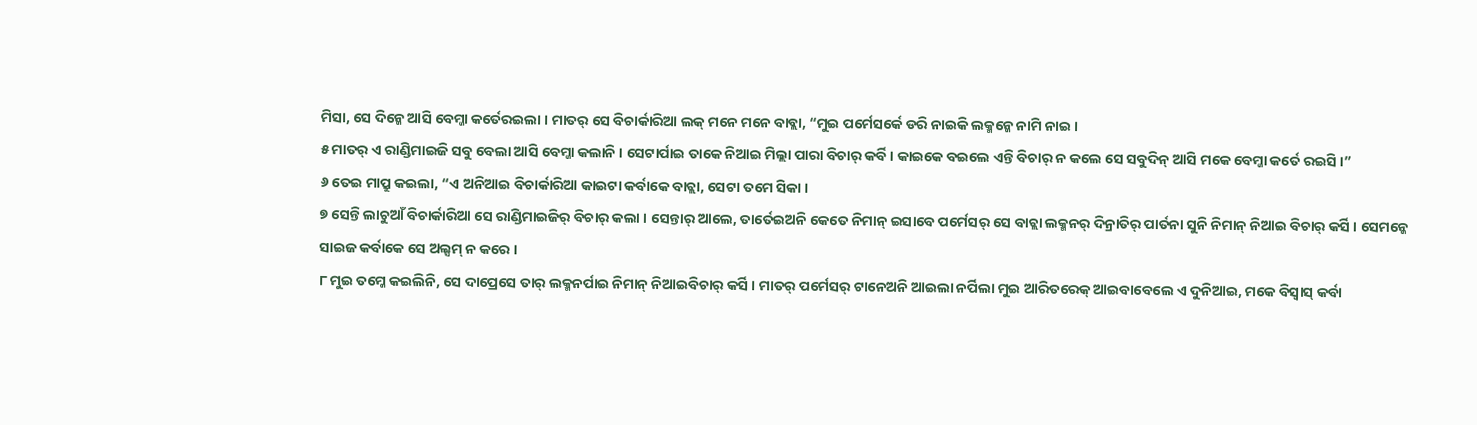ମିସା, ସେ ଦିନ୍କେ ଆସି ବେମ୍ଜା କର୍ତେରଇଲା । ମାତର୍ ସେ ବିଚାର୍କାରିଆ ଲକ୍ ମନେ ମନେ ବାବ୍ଲା, “ମୁଇ ପର୍ମେସର୍କେ ଡରି ନାଇକି ଲକ୍ମନ୍କେ ନାମି ନାଇ ।
୫ ମାତର୍ ଏ ରାଣ୍ଡିମାଇଜି ସବୁ ବେଲା ଆସି ବେମ୍ଜା କଲାନି । ସେଟାର୍ପାଇ ତାକେ ନିଆଇ ମିଲ୍ଲା ପାରା ବିଚାର୍ କର୍ବି । କାଇକେ ବଇଲେ ଏନ୍ତି ବିଚାର୍ ନ କଲେ ସେ ସବୁଦିନ୍ ଆସି ମକେ ବେମ୍ଜା କର୍ତେ ରଇସି ।”
୬ ତେଇ ମାପ୍ରୁ କଇଲା, “ଏ ଅନିଆଇ ବିଚାର୍କାରିଆ କାଇଟା କର୍ବାକେ ବାଚ୍ଲା, ସେଟା ତମେ ସିକା ।
୭ ସେନ୍ତି ଲାଚୁଆଁ ବିଚାର୍କାରିଆ ସେ ରାଣ୍ଡିମାଇଜିର୍ ବିଚାର୍ କଲା । ସେନ୍ତାର୍ ଆଲେ, ତାର୍ତେଇଅନି କେତେ ନିମାନ୍ ଇସାବେ ପର୍ମେସର୍ ସେ ବାଚ୍ଲା ଲକ୍ମନର୍ ଦିନ୍ରାତିର୍ ପାର୍ତନା ସୁନି ନିମାନ୍ ନିଆଇ ବିଚାର୍ କର୍ସି । ସେମନ୍କେ ସାଇଜ କର୍ବାକେ ସେ ଅଲ୍ସମ୍ ନ କରେ ।
୮ ମୁଇ ତମ୍କେ କଇଲିନି, ସେ ଦାପ୍ରେସେ ତାର୍ ଲକ୍ମନର୍ପାଇ ନିମାନ୍ ନିଆଇବିଚାର୍ କର୍ସି । ମାତର୍ ପର୍ମେସର୍ ଟାନେଅନି ଆଇଲା ନର୍ପିଲା ମୁଇ ଆରିତରେକ୍ ଆଇବାବେଲେ ଏ ଦୁନିଆଇ, ମକେ ବିସ୍ବାସ୍ କର୍ବା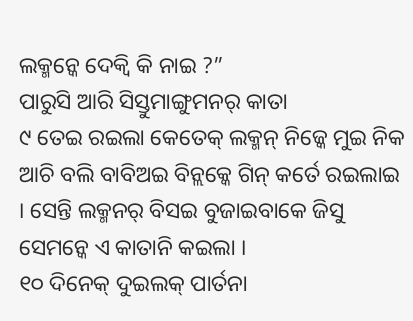ଲକ୍ମନ୍କେ ଦେକ୍ବି କି ନାଇ ?”
ପାରୁସି ଆରି ସିସ୍ତୁମାଙ୍ଗୁମନର୍ କାତା
୯ ତେଇ ରଇଲା କେତେକ୍ ଲକ୍ମନ୍ ନିଜ୍କେ ମୁଇ ନିକ ଆଚି ବଲି ବାବିଅଇ ବିନ୍ଲକ୍କେ ଗିନ୍ କର୍ତେ ରଇଲାଇ । ସେନ୍ତି ଲକ୍ମନର୍ ବିସଇ ବୁଜାଇବାକେ ଜିସୁ ସେମନ୍କେ ଏ କାତାନି କଇଲା ।
୧୦ ଦିନେକ୍ ଦୁଇଲକ୍ ପାର୍ତନା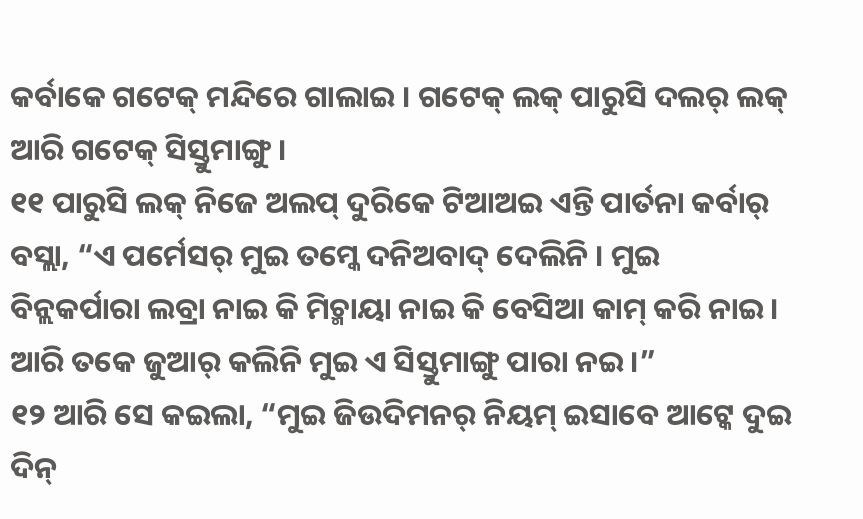କର୍ବାକେ ଗଟେକ୍ ମନ୍ଦିରେ ଗାଲାଇ । ଗଟେକ୍ ଲକ୍ ପାରୁସି ଦଲର୍ ଲକ୍ ଆରି ଗଟେକ୍ ସିସ୍ତୁମାଙ୍ଗୁ ।
୧୧ ପାରୁସି ଲକ୍ ନିଜେ ଅଲପ୍ ଦୁରିକେ ଟିଆଅଇ ଏନ୍ତି ପାର୍ତନା କର୍ବାର୍ ବସ୍ଲା, “ଏ ପର୍ମେସର୍ ମୁଇ ତମ୍କେ ଦନିଅବାଦ୍ ଦେଲିନି । ମୁଇ ବିନ୍ଲକର୍ପାରା ଲବ୍ରା ନାଇ କି ମିଚ୍ମାୟା ନାଇ କି ବେସିଆ କାମ୍ କରି ନାଇ । ଆରି ତକେ ଜୁଆର୍ କଲିନି ମୁଇ ଏ ସିସ୍ତୁମାଙ୍ଗୁ ପାରା ନଇ ।”
୧୨ ଆରି ସେ କଇଲା, “ମୁଇ ଜିଉଦିମନର୍ ନିୟମ୍ ଇସାବେ ଆଟ୍କେ ଦୁଇ ଦିନ୍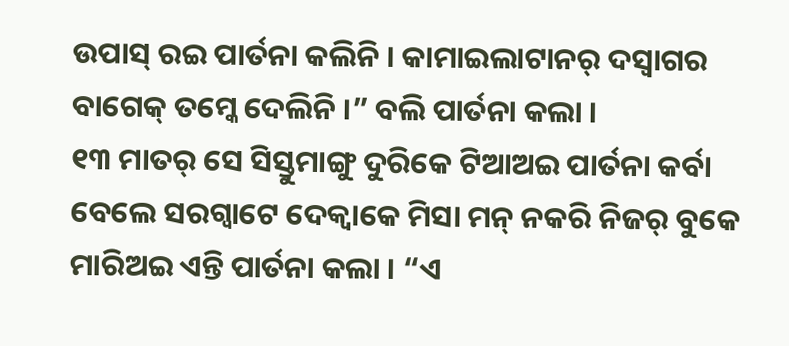ଉପାସ୍ ରଇ ପାର୍ତନା କଲିନି । କାମାଇଲାଟାନର୍ ଦସ୍ବାଗର ବାଗେକ୍ ତମ୍କେ ଦେଲିନି ।” ବଲି ପାର୍ତନା କଲା ।
୧୩ ମାତର୍ ସେ ସିସ୍ତୁମାଙ୍ଗୁ ଦୁରିକେ ଟିଆଅଇ ପାର୍ତନା କର୍ବା ବେଲେ ସରଗ୍ବାଟେ ଦେକ୍ବାକେ ମିସା ମନ୍ ନକରି ନିଜର୍ ବୁକେ ମାରିଅଇ ଏନ୍ତି ପାର୍ତନା କଲା । “ଏ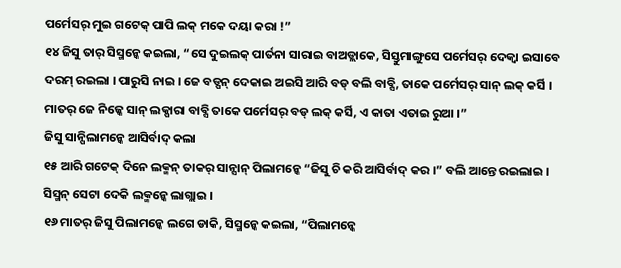ପର୍ମେସର୍ ମୁଇ ଗଟେକ୍ ପାପି ଲକ୍ ମକେ ଦୟା କରା !”
୧୪ ଜିସୁ ତାର୍ ସିସ୍ମନ୍କେ କଇଲା, “ସେ ଦୁଇଲକ୍ ପାର୍ତନା ସାରାଇ ବାଅଡ୍ଲାକେ, ସିସ୍ତୁମାଙ୍ଗୁସେ ପର୍ମେସର୍ ଦେକ୍ବା ଇସାବେ ଦରମ୍ ରଇଲା । ପାରୁସି ନାଇ । ଜେ ବଡ୍ପନ୍ ଦେକାଇ ଅଇସି ଆରି ବଡ୍ ବଲି ବାବ୍ସି, ତାକେ ପର୍ମେସର୍ ସାନ୍ ଲକ୍ କର୍ସି । ମାତର୍ ଜେ ନିଜ୍କେ ସାନ୍ ଲକ୍ପାରା ବାବ୍ସି ତାକେ ପର୍ମେସର୍ ବଡ୍ ଲକ୍ କର୍ସି, ଏ କାତା ଏତାଇ ରୁଆ ।”
ଜିସୁ ସାନ୍ପିଲାମନ୍କେ ଆସିର୍ବାଦ୍ କଲା
୧୫ ଆରି ଗଟେକ୍ ଦିନେ ଲକ୍ମନ୍ ତାକର୍ ସାନ୍ସାନ୍ ପିଲାମନ୍କେ “ଜିସୁ ଚି କରି ଆସିର୍ବାଦ୍ କର ।” ବଲି ଆନ୍ତେ ରଇଲାଇ । ସିସ୍ମନ୍ ସେଟା ଦେକି ଲକ୍ମନ୍କେ ଲାଗ୍ଲାଇ ।
୧୬ ମାତର୍ ଜିସୁ ପିଲାମନ୍କେ ଲଗେ ଡାକି, ସିସ୍ମନ୍କେ କଇଲା, “ପିଲାମନ୍କେ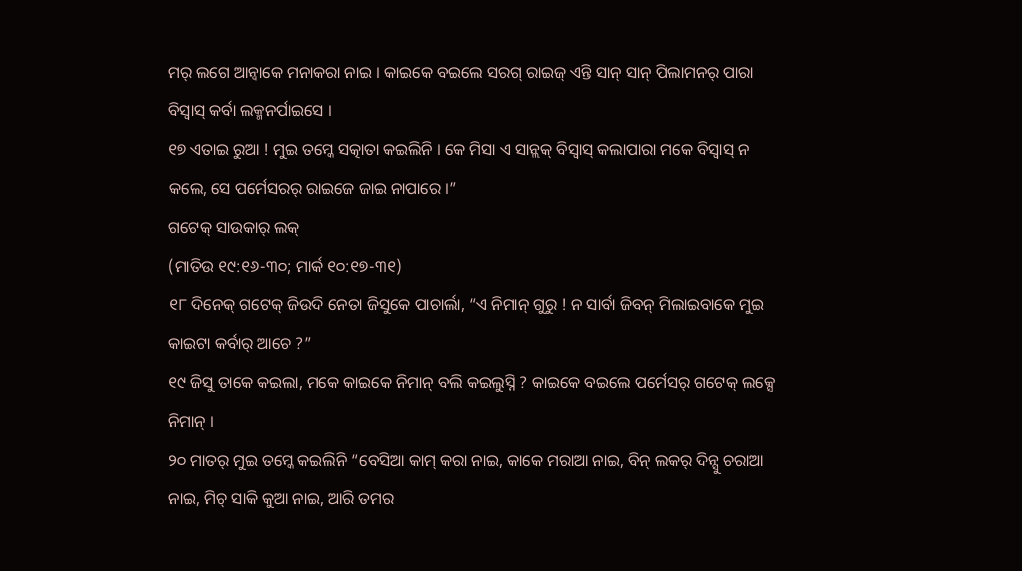ମର୍ ଲଗେ ଆନ୍ବାକେ ମନାକରା ନାଇ । କାଇକେ ବଇଲେ ସରଗ୍ ରାଇଜ୍ ଏନ୍ତି ସାନ୍ ସାନ୍ ପିଲାମନର୍ ପାରା ବିସ୍ବାସ୍ କର୍ବା ଲକ୍ମନର୍ପାଇସେ ।
୧୭ ଏତାଇ ରୁଆ ! ମୁଇ ତମ୍କେ ସତ୍କାତା କଇଲିନି । କେ ମିସା ଏ ସାନ୍ଲକ୍ ବିସ୍ବାସ୍ କଲାପାରା ମକେ ବିସ୍ବାସ୍ ନ କଲେ, ସେ ପର୍ମେସରର୍ ରାଇଜେ ଜାଇ ନାପାରେ ।”
ଗଟେକ୍ ସାଉକାର୍ ଲକ୍
(ମାତିଉ ୧୯:୧୬-୩୦; ମାର୍କ ୧୦:୧୭-୩୧)
୧୮ ଦିନେକ୍ ଗଟେକ୍ ଜିଉଦି ନେତା ଜିସୁକେ ପାଚାର୍ଲା, “ଏ ନିମାନ୍ ଗୁରୁ ! ନ ସାର୍ବା ଜିବନ୍ ମିଲାଇବାକେ ମୁଇ କାଇଟା କର୍ବାର୍ ଆଚେ ?”
୧୯ ଜିସୁ ତାକେ କଇଲା, ମକେ କାଇକେ ନିମାନ୍ ବଲି କଇଲୁସ୍ନି ? କାଇକେ ବଇଲେ ପର୍ମେସର୍ ଗଟେକ୍ ଲକ୍ସେ ନିମାନ୍ ।
୨୦ ମାତର୍ ମୁଇ ତମ୍କେ କଇଲିନି “ବେସିଆ କାମ୍ କରା ନାଇ, କାକେ ମରାଆ ନାଇ, ବିନ୍ ଲକର୍ ଦିନ୍ସୁ ଚରାଆ ନାଇ, ମିଚ୍ ସାକି କୁଆ ନାଇ, ଆରି ତମର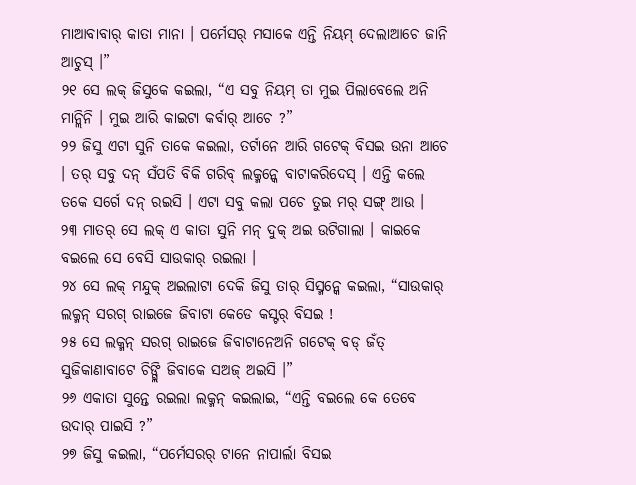ମାଆବାବାର୍ କାତା ମାନା । ପର୍ମେସର୍ ମସାକେ ଏନ୍ତି ନିୟମ୍ ଦେଲାଆଚେ ଜାନି ଆଚୁସ୍ ।”
୨୧ ସେ ଲକ୍ ଜିସୁକେ କଇଲା, “ଏ ସବୁ ନିୟମ୍ ତା ମୁଇ ପିଲାବେଲେ ଅନି ମାନ୍ଲିନି । ମୁଇ ଆରି କାଇଟା କର୍ବାର୍ ଆଚେ ?”
୨୨ ଜିସୁ ଏଟା ସୁନି ତାକେ କଇଲା, ତର୍ଟାନେ ଆରି ଗଟେକ୍ ବିସଇ ଉନା ଆଚେ । ତର୍ ସବୁ ଦନ୍ ସଁପତି ବିକି ଗରିବ୍ ଲକ୍ମନ୍କେ ବାଟାକରିଦେସ୍ । ଏନ୍ତି କଲେ ତକେ ସର୍ଗେ ଦନ୍ ରଇସି । ଏଟା ସବୁ କଲା ପଚେ ତୁଇ ମର୍ ସଙ୍ଗ୍ ଆଉ ।
୨୩ ମାତର୍ ସେ ଲକ୍ ଏ କାତା ସୁନି ମନ୍ ଦୁକ୍ ଅଇ ଉଟିଗାଲା । କାଇକେ ବଇଲେ ସେ ବେସି ସାଉକାର୍ ରଇଲା ।
୨୪ ସେ ଲକ୍ ମନ୍ଦୁକ୍ ଅଇଲାଟା ଦେକି ଜିସୁ ତାର୍ ସିସ୍ମନ୍କେ କଇଲା, “ସାଉକାର୍ ଲକ୍ମନ୍ ସରଗ୍ ରାଇଜେ ଜିବାଟା କେଡେ କସ୍ଟର୍ ବିସଇ !
୨୫ ସେ ଲକ୍ମନ୍ ସରଗ୍ ରାଇଜେ ଜିବାଟାନେଅନି ଗଟେକ୍ ବଡ୍ ଜଁତ୍ ସୁଜିକାଣାବାଟେ ଚିଙ୍ଗ୍ଲି ଜିବାକେ ସଅଜ୍ ଅଇସି ।”
୨୬ ଏକାତା ସୁନ୍ତେ ରଇଲା ଲକ୍ମନ୍ କଇଲାଇ, “ଏନ୍ତି ବଇଲେ କେ ତେବେ ଉଦାର୍ ପାଇସି ?”
୨୭ ଜିସୁ କଇଲା, “ପର୍ମେସରର୍ ଟାନେ ନାପାର୍ଲା ବିସଇ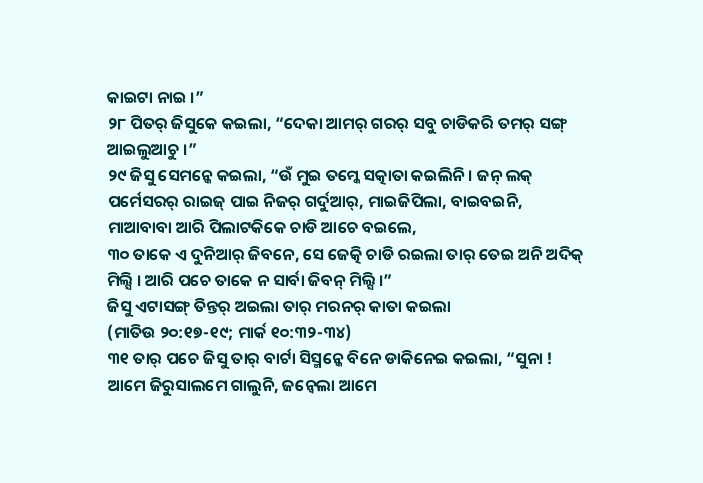କାଇଟା ନାଇ ।”
୨୮ ପିତର୍ ଜିସୁକେ କଇଲା, “ଦେକା ଆମର୍ ଗରର୍ ସବୁ ଚାଡିକରି ତମର୍ ସଙ୍ଗ୍ ଆଇଲୁଆଚୁ ।”
୨୯ ଜିସୁ ସେମନ୍କେ କଇଲା, “ଉଁ ମୁଇ ତମ୍କେ ସତ୍କାତା କଇଲିନି । ଜନ୍ ଲକ୍ ପର୍ମେସରର୍ ରାଇଜ୍ ପାଇ ନିଜର୍ ଗର୍ଦୁଆର୍, ମାଇଜିପିଲା, ବାଇବଇନି, ମାଆବାବା ଆରି ପିଲାଟକିକେ ଚାଡି ଆଚେ ବଇଲେ,
୩୦ ତାକେ ଏ ଦୁନିଆର୍ ଜିବନେ, ସେ ଜେତ୍କି ଚାଡି ରଇଲା ତାର୍ ତେଇ ଅନି ଅଦିକ୍ ମିଲ୍ସି । ଆରି ପଚେ ତାକେ ନ ସାର୍ବା ଜିବନ୍ ମିଲ୍ସି ।”
ଜିସୁ ଏଟାସଙ୍ଗ୍ ତିନ୍ତର୍ ଅଇଲା ତାର୍ ମରନର୍ କାତା କଇଲା
(ମାତିଉ ୨୦:୧୭-୧୯; ମାର୍କ ୧୦:୩୨-୩୪)
୩୧ ତାର୍ ପଚେ ଜିସୁ ତାର୍ ବାର୍ଟା ସିସ୍ମନ୍କେ ବିନେ ଡାକିନେଇ କଇଲା, “ସୁନା ! ଆମେ ଜିରୁସାଲମେ ଗାଲୁନି, ଜନ୍ବେଲା ଆମେ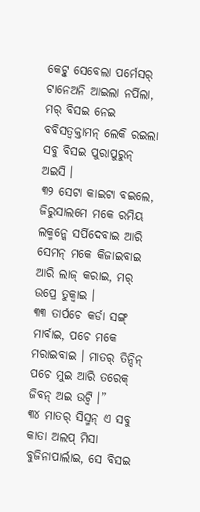କେଟ୍ବୁ ସେବେଲା ପର୍ମେସର୍ ଟାନେଅନି ଆଇଲା ନର୍ପିଲା, ମର୍ ବିସଇ ନେଇ ବବିସତ୍ବକ୍ତାମନ୍ ଲେକି ରଇଲା ସବୁ ବିସଇ ପୁରାପୁରୁନ୍ ଅଇସି ।
୩୨ ସେଟା କାଇଟା ବଇଲେ, ଜିରୁସାଲମେ ମକେ ରମିୟ ଲକ୍ମନ୍କେ ସର୍ପିଦେବାଇ ଆରି ସେମନ୍ ମକେ କିଜାଇବାଇ ଆରି ଲାଜ୍ କରାଇ, ମର୍ ଉପ୍ରେ ତୁକ୍ବାଇ ।
୩୩ ତାର୍ପଚେ କର୍ଡା ସଙ୍ଗ୍ ମାର୍ବାଇ, ପଚେ ମକେ ମରାଇବାଇ । ମାତର୍ ତିନ୍ଦିନ୍ ପଚେ ମୁଇ ଆରି ତରେକ୍ ଜିବନ୍ ଅଇ ଉଟ୍ବି ।”
୩୪ ମାତର୍ ସିସ୍ମନ୍ ଏ ସବୁ କାତା ଅଲପ୍ ମିସା ବୁଜିନାପାର୍ଲାଇ, ସେ ବିସଇ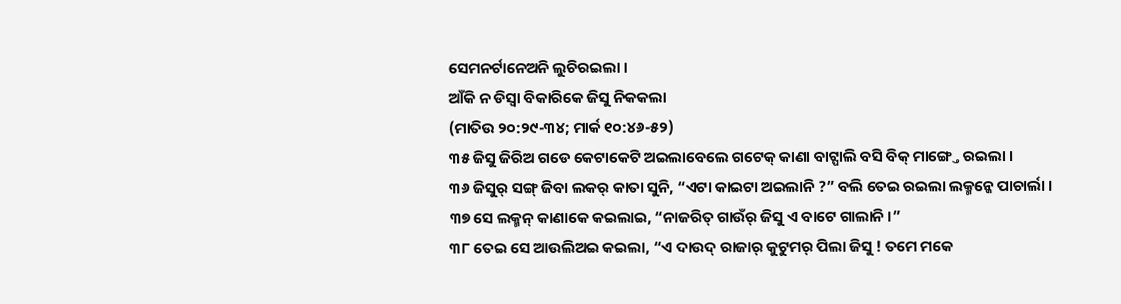ସେମନର୍ଟାନେଅନି ଲୁଚିରଇଲା ।
ଆଁକି ନ ଡିସ୍ବା ବିକାରିକେ ଜିସୁ ନିକକଲା
(ମାତିଉ ୨୦:୨୯-୩୪; ମାର୍କ ୧୦:୪୬-୫୨)
୩୫ ଜିସୁ ଜିରିଅ ଗଡେ କେଟାକେଟି ଅଇଲାବେଲେ ଗଟେକ୍ କାଣା ବାଟ୍ପାଲି ବସି ବିକ୍ ମାଙ୍ଗ୍ତେ ରଇଲା ।
୩୬ ଜିସୁର୍ ସଙ୍ଗ୍ ଜିବା ଲକର୍ କାତା ସୁନି, “ଏଟା କାଇଟା ଅଇଲାନି ?” ବଲି ତେଇ ରଇଲା ଲକ୍ମନ୍କେ ପାଚାର୍ଲା ।
୩୭ ସେ ଲକ୍ମନ୍ କାଣାକେ କଇଲାଇ, “ନାଜରିତ୍ ଗାଉଁର୍ ଜିସୁ ଏ ବାଟେ ଗାଲାନି ।”
୩୮ ତେଇ ସେ ଆଉଲିଅଇ କଇଲା, “ଏ ଦାଉଦ୍ ରାଜାର୍ କୁଟୁମର୍ ପିଲା ଜିସୁ ! ତମେ ମକେ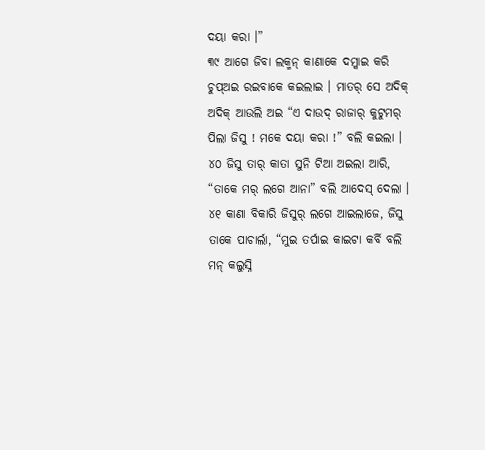ଦୟା କରା ।”
୩୯ ଆଗେ ଜିବା ଲକ୍ମନ୍ କାଣାକେ ଦମ୍କାଇ କରି ଚୁପ୍ଅଇ ରଇବାକେ କଇଲାଇ । ମାତର୍ ସେ ଅଦିକ୍ ଅଦିକ୍ ଆଉଲି ଅଇ “ଏ ଦାଉଦ୍ ରାଜାର୍ କୁଟୁମର୍ ପିଲା ଜିସୁ ! ମକେ ଦୟା କରା !” ବଲି କଇଲା ।
୪୦ ଜିସୁ ତାର୍ କାତା ସୁନି ଟିଆ ଅଇଲା ଆରି, “ତାକେ ମର୍ ଲଗେ ଆନା” ବଲି ଆଦେସ୍ ଦେଲା ।
୪୧ କାଣା ବିକାରି ଜିସୁର୍ ଲଗେ ଆଇଲାଜେ, ଜିସୁ ତାକେ ପାଚାର୍ଲା, “ମୁଇ ତର୍ପାଇ କାଇଟା କର୍ବି ବଲି ମନ୍ କଲୁସ୍ନି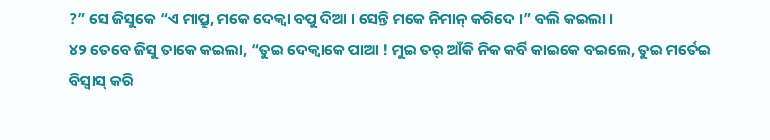?” ସେ ଜିସୁକେ “ଏ ମାପ୍ରୁ, ମକେ ଦେକ୍ବା ବପୁ ଦିଆ । ସେନ୍ତି ମକେ ନିମାନ୍ କରିଦେ ।” ବଲି କଇଲା ।
୪୨ ତେବେ ଜିସୁ ତାକେ କଇଲା, “ତୁଇ ଦେକ୍ବାକେ ପାଆ ! ମୁଇ ତର୍ ଆଁକି ନିକ କର୍ବି କାଇକେ ବଇଲେ, ତୁଇ ମର୍ତେଇ ବିସ୍ବାସ୍ କରି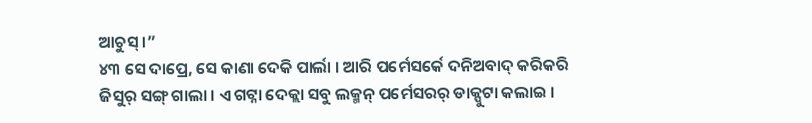ଆଚୁସ୍ ।”
୪୩ ସେ ଦାପ୍ରେ, ସେ କାଣା ଦେକି ପାର୍ଲା । ଆରି ପର୍ମେସର୍କେ ଦନିଅବାଦ୍ କରିକରି ଜିସୁର୍ ସଙ୍ଗ୍ ଗାଲା । ଏ ଗଟ୍ନା ଦେକ୍ଲା ସବୁ ଲକ୍ମନ୍ ପର୍ମେସରର୍ ଡାକ୍ପୁଟା କଲାଇ ।